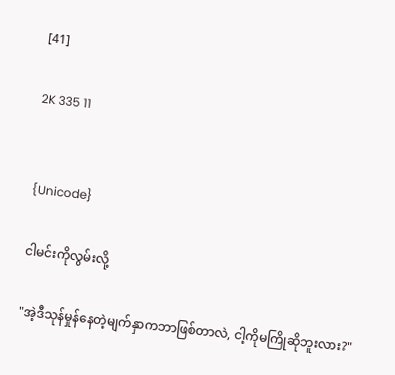[41]

2K 335 11


{Unicode}

ငါမင်းကိုလွမ်းလို့

"အဲ့ဒီသုန်မှုန်နေတဲ့မျက်နှာကဘာဖြစ်တာလဲ, ငါ့ကိုမကြိုဆိုဘူးလား?"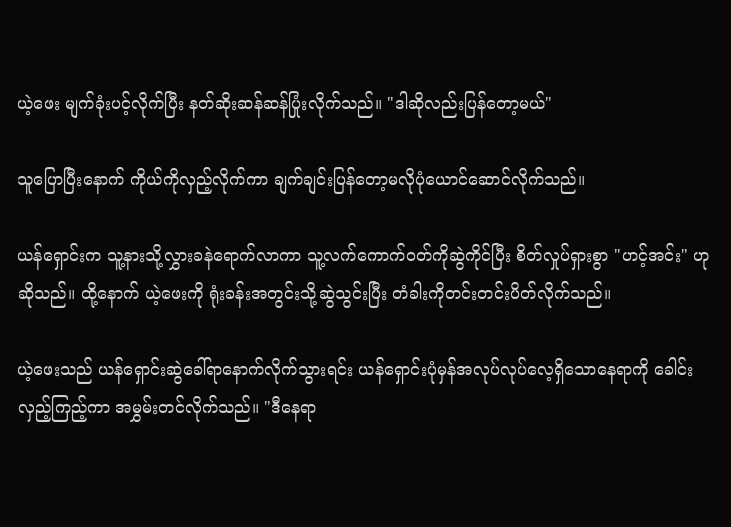ယဲ့ဖေး မျက်ခုံးပင့်လိုက်ပြီး နတ်ဆိုးဆန်ဆန်ပြုံးလိုက်သည်။ "ဒါဆိုလည်းပြန်တော့မယ်"

သူပြောပြီးနောက် ကိုယ်ကိုလှည့်လိုက်ကာ ချက်ချင်းပြန်တော့မလိုပုံယောင်ဆောင်လိုက်သည်။

ယန်ရှောင်းက သူ့နားသို့လွှားခနဲရောက်လာကာ သူ့လက်ကောက်ဝတ်ကိုဆွဲကိုင်ပြီး စိတ်လှုပ်ရှားစွာ "ဟင့်အင်း" ဟုဆိုသည်။ ထို့နောက် ယဲ့ဖေးကို ရုံးခန်းအတွင်းသို့ဆွဲသွင်းပြီး တံခါးကိုတင်းတင်းပိတ်လိုက်သည်။

ယဲ့ဖေးသည် ယန်ရှောင်းဆွဲခေါ်ရာနောက်လိုက်သွားရင်း ယန်ရှောင်းပုံမှန်အလုပ်လုပ်လေ့ရှိသောနေရာကို ခေါင်းလှည့်ကြည့်ကာ အမွှမ်းတင်လိုက်သည်။ "ဒီနေရာ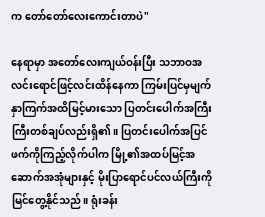က တော်တော်လေးကောင်းတာပဲ"

နေရာမှာ အတော်လေးကျယ်ဝန်းပြီး သဘာဝအလင်းရောင်ဖြင့်လင်းထိန်နေကာ ကြမ်းပြင်မှမျက်နှာကြက်အထိမြင့်မားသော ပြတင်းပေါက်အကြီးကြီးတစ်ချပ်လည်းရှိ၏။ ပြတင်းပေါက်အပြင်ဖက်ကိုကြည့်လိုက်ပါက မြို့၏အထပ်မြင့်အဆောက်အအုံများနှင့် မိုးပြာရောင်ပင်လယ်ကြီးကို မြင်တွေ့နိုင်သည်။ ရုံးခန်း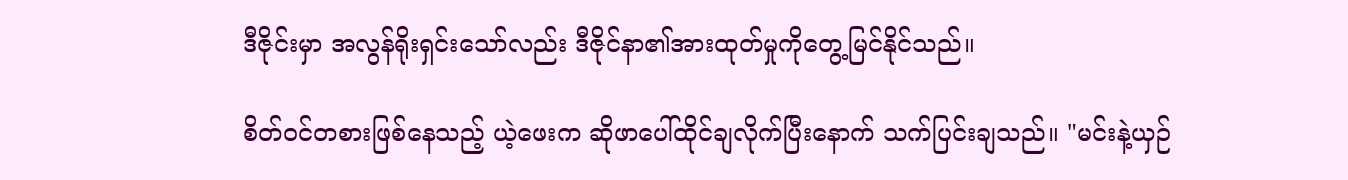ဒီဇိုင်းမှာ အလွန်ရိုးရှင်းသော်လည်း ဒီဇိုင်နာ၏အားထုတ်မှုကိုတွေ့မြင်နိုင်သည်။

စိတ်ဝင်တစားဖြစ်နေသည့် ယဲ့ဖေးက ဆိုဖာပေါ်ထိုင်ချလိုက်ပြီးနောက် သက်ပြင်းချသည်။ "မင်းနဲ့ယှဉ်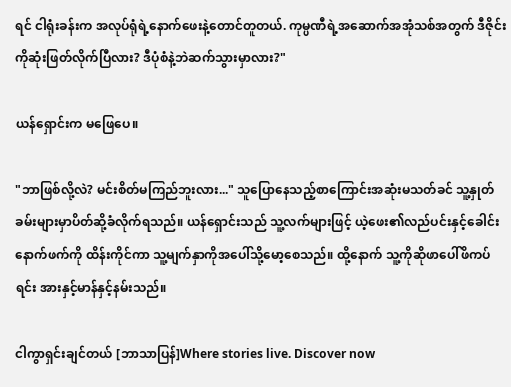ရင် ငါရုံးခန်းက အလုပ်ရုံရဲ့နောက်ဖေးနဲ့တောင်တူတယ်. ကုမ္ပဏီရဲ့အဆောက်အအုံသစ်အတွက် ဒီဇိုင်းကိုဆုံးဖြတ်လိုက်ပြီလား? ဒီပုံစံနဲ့ဘဲဆက်သွားမှာလား?"

ယန်ရှောင်းက မဖြေပေ။

"ဘာဖြစ်လို့လဲ? မင်းစိတ်မကြည်ဘူးလား..." သူပြောနေသည့်စာကြောင်းအဆုံးမသတ်ခင် သူ့နှုတ်ခမ်းများမှာပိတ်ဆို့ခံလိုက်ရသည်။ ယန်ရှောင်းသည် သူ့လက်များဖြင့် ယဲ့ဖေး၏လည်ပင်းနှင့်ခေါင်းနောက်ဖက်ကို ထိန်းကိုင်ကာ သူ့မျက်နှာကိုအပေါ်သို့မော့စေသည်။ ထို့နောက် သူ့ကိုဆိုဖာပေါ်ဖိကပ်ရင်း အားနှင့်မာန်နှင့်နမ်းသည်။

ငါကွာရှင်းချင်တယ် [ဘာသာပြန်]Where stories live. Discover now